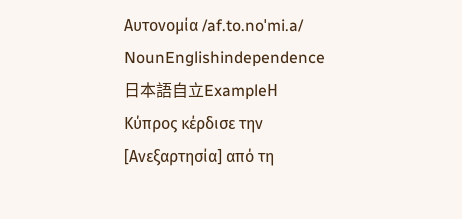Αυτονομία /af.to.noˈmi.a/ NounEnglishindependence日本語自立ExampleΗ Κύπρος κέρδισε την [Ανεξαρτησία] από τη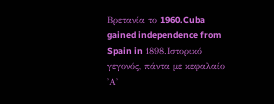Βρετανία το 1960.Cuba gained independence from Spain in 1898.Ιστορικό γεγονός, πάντα με κεφαλαίο 'Α'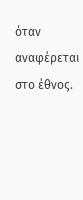όταν αναφέρεται στο έθνος.